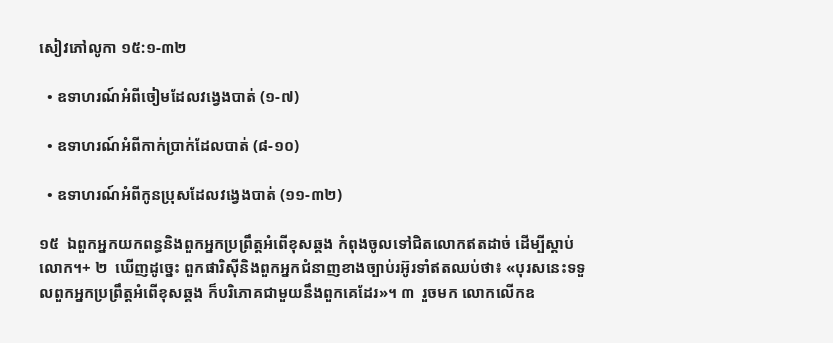សៀវភៅលូកា ១៥:១-៣២

  • ឧទាហរណ៍អំពីចៀមដែលវង្វេងបាត់ (១-៧)

  • ឧទាហរណ៍អំពីកាក់ប្រាក់ដែលបាត់ (៨-១០)

  • ឧទាហរណ៍អំពីកូនប្រុសដែលវង្វេងបាត់ (១១-៣២)

១៥  ឯពួកអ្នកយកពន្ធនិងពួកអ្នកប្រព្រឹត្តអំពើខុសឆ្គង កំពុងចូលទៅជិតលោកឥតដាច់ ដើម្បីស្ដាប់លោក។+ ២  ឃើញដូច្នេះ ពួកផារិស៊ីនិងពួកអ្នកជំនាញខាងច្បាប់រអ៊ូរទាំឥតឈប់ថា៖ «បុរសនេះទទួលពួកអ្នកប្រព្រឹត្តអំពើខុសឆ្គង ក៏បរិភោគជាមួយនឹងពួកគេដែរ»។ ៣  រួចមក លោកលើកឧ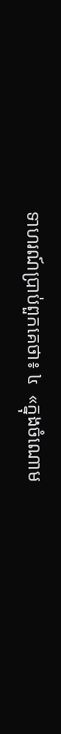ទាហរណ៍ប្រាប់ពួកគេថា៖ ៤  «ក្នុងចំណោម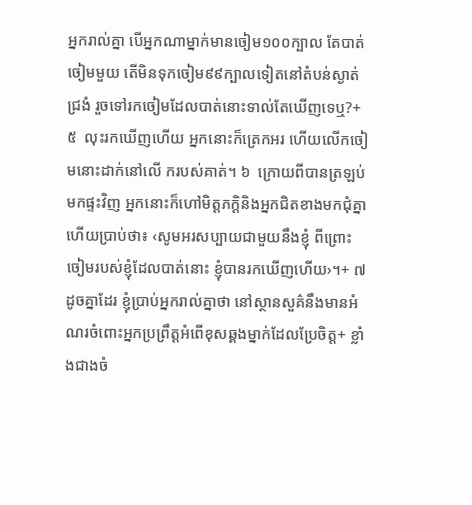អ្នករាល់គ្នា បើអ្នកណាម្នាក់មានចៀម១០០ក្បាល តែបាត់ចៀមមួយ តើមិនទុកចៀម៩៩ក្បាលទៀតនៅតំបន់ស្ងាត់ជ្រងំ រួចទៅរកចៀមដែលបាត់នោះទាល់តែឃើញទេឬ?+ ៥  លុះរកឃើញហើយ អ្នកនោះក៏ត្រេកអរ ហើយលើកចៀមនោះដាក់នៅលើ ករបស់គាត់។ ៦  ក្រោយពីបានត្រឡប់មកផ្ទះវិញ អ្នកនោះក៏ហៅមិត្តភក្ដិនិងអ្នកជិតខាងមកជុំគ្នា ហើយប្រាប់ថា៖ ‹សូមអរសប្បាយជាមួយនឹងខ្ញុំ ពីព្រោះចៀមរបស់ខ្ញុំដែលបាត់នោះ ខ្ញុំបានរកឃើញហើយ›។+ ៧  ដូចគ្នាដែរ ខ្ញុំប្រាប់អ្នករាល់គ្នាថា នៅស្ថានសួគ៌នឹងមានអំណរចំពោះអ្នកប្រព្រឹត្តអំពើខុសឆ្គងម្នាក់ដែលប្រែចិត្ត+ ខ្លាំងជាងចំ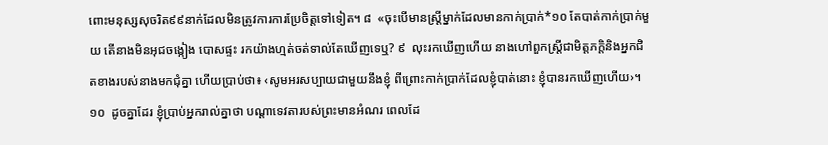ពោះមនុស្សសុចរិត៩៩នាក់ដែលមិនត្រូវការការប្រែចិត្តទៅទៀត។ ៨  «ចុះបើមានស្ត្រីម្នាក់ដែលមានកាក់ប្រាក់*១០ តែបាត់កាក់ប្រាក់មួយ តើនាងមិនអុជចង្កៀង បោសផ្ទះ រកយ៉ាងហ្មត់ចត់ទាល់តែឃើញទេឬ? ៩  លុះរកឃើញហើយ នាងហៅពួកស្ត្រីជាមិត្តភក្ដិនិងអ្នកជិតខាងរបស់នាងមកជុំគ្នា ហើយប្រាប់ថា៖ ‹សូមអរសប្បាយជាមួយនឹងខ្ញុំ ពីព្រោះកាក់ប្រាក់ដែលខ្ញុំបាត់នោះ ខ្ញុំបានរកឃើញហើយ›។ ១០  ដូចគ្នាដែរ ខ្ញុំប្រាប់អ្នករាល់គ្នាថា បណ្ដាទេវតារបស់ព្រះមានអំណរ ពេលដែ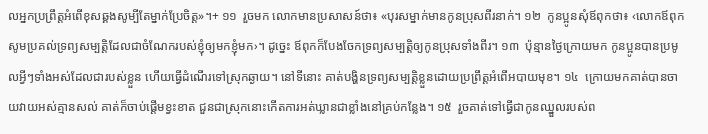លអ្នកប្រព្រឹត្តអំពើខុសឆ្គងសូម្បីតែម្នាក់ប្រែចិត្ត»។+ ១១  រួចមក លោកមានប្រសាសន៍ថា៖ «បុរសម្នាក់មានកូនប្រុសពីរនាក់។ ១២  កូនប្អូនសុំឪពុកថា៖ ‹លោកឪពុក សូមប្រគល់ទ្រព្យសម្បត្តិដែលជាចំណែករបស់ខ្ញុំឲ្យមកខ្ញុំមក›។ ដូច្នេះ ឪពុកក៏បែងចែកទ្រព្យសម្បត្តិឲ្យកូនប្រុសទាំងពីរ។ ១៣  ប៉ុន្មានថ្ងៃក្រោយមក កូនប្អូនបានប្រមូលអ្វីៗទាំងអស់ដែលជារបស់ខ្លួន ហើយធ្វើដំណើរទៅស្រុកឆ្ងាយ។ នៅទីនោះ គាត់បង្ហិនទ្រព្យសម្បត្តិខ្លួនដោយប្រព្រឹត្តអំពើអបាយមុខ។ ១៤  ក្រោយមកគាត់បានចាយវាយអស់គ្មានសល់ គាត់ក៏ចាប់ផ្ដើមខ្វះខាត ជួនជាស្រុកនោះកើតការអត់ឃ្លានជាខ្លាំងនៅគ្រប់កន្លែង។ ១៥  រួចគាត់ទៅធ្វើជាកូនឈ្នួលរបស់ព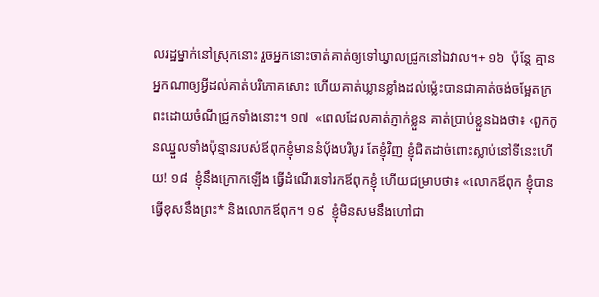លរដ្ឋម្នាក់នៅស្រុកនោះ រួចអ្នកនោះចាត់គាត់ឲ្យទៅឃ្វាលជ្រូកនៅឯវាល។+ ១៦  ប៉ុន្តែ គ្មានអ្នកណាឲ្យអ្វីដល់គាត់បរិភោគសោះ ហើយគាត់ឃ្លានខ្លាំងដល់ម្ល៉េះបានជាគាត់ចង់ចម្អែតក្រពះដោយចំណីជ្រូកទាំងនោះ។ ១៧  «ពេលដែលគាត់ភ្ញាក់ខ្លួន គាត់ប្រាប់ខ្លួនឯងថា៖ ‹ពួកកូនឈ្នួលទាំងប៉ុន្មានរបស់ឪពុកខ្ញុំមាននំប៉័ងបរិបូរ តែខ្ញុំវិញ ខ្ញុំជិតដាច់ពោះស្លាប់នៅទីនេះហើយ! ១៨  ខ្ញុំនឹងក្រោកឡើង ធ្វើដំណើរទៅរកឪពុកខ្ញុំ ហើយជម្រាបថា៖ «លោកឪពុក ខ្ញុំបានធ្វើខុសនឹងព្រះ* និងលោកឪពុក។ ១៩  ខ្ញុំមិនសមនឹងហៅជា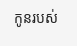កូនរបស់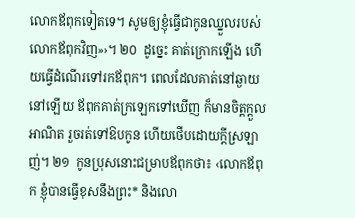លោកឪពុកទៀតទេ។ សូមឲ្យខ្ញុំធ្វើជាកូនឈ្នួលរបស់លោកឪពុកវិញ»›។ ២០  ដូច្នេះ គាត់ក្រោកឡើង ហើយធ្វើដំណើរទៅរកឪពុក។ ពេលដែលគាត់នៅឆ្ងាយនៅឡើយ ឪពុកគាត់ក្រឡេកទៅឃើញ ក៏មានចិត្តក្ដួលអាណិត រួចរត់ទៅឱបកូន ហើយថើបដោយក្ដីស្រឡាញ់។ ២១  កូនប្រុសនោះជម្រាបឪពុកថា៖ ‹លោកឪពុក ខ្ញុំបានធ្វើខុសនឹងព្រះ* និងលោ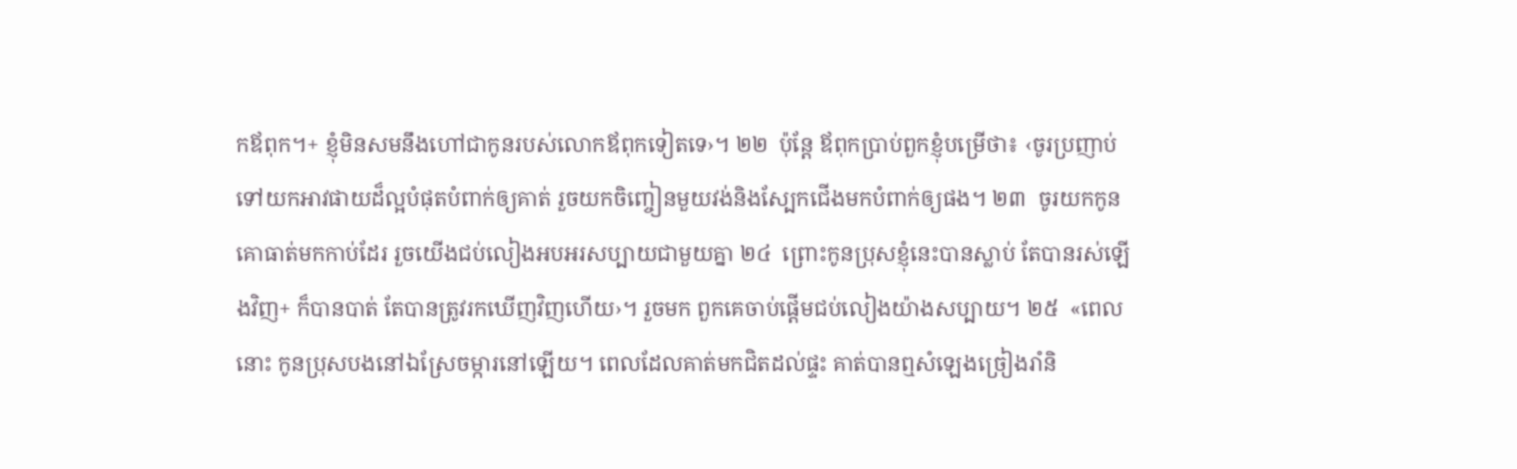កឪពុក។+ ខ្ញុំមិនសមនឹងហៅជាកូនរបស់លោកឪពុកទៀតទេ›។ ២២  ប៉ុន្តែ ឪពុកប្រាប់ពួកខ្ញុំបម្រើថា៖ ‹ចូរប្រញាប់ទៅយកអាវផាយដ៏ល្អបំផុតបំពាក់ឲ្យគាត់ រួចយកចិញ្ចៀនមួយវង់និងស្បែកជើងមកបំពាក់ឲ្យផង។ ២៣  ចូរយកកូនគោធាត់មកកាប់ដែរ រួចយើងជប់លៀងអបអរសប្បាយជាមួយគ្នា ២៤  ព្រោះកូនប្រុសខ្ញុំនេះបានស្លាប់ តែបានរស់ឡើងវិញ+ ក៏បានបាត់ តែបានត្រូវរកឃើញវិញហើយ›។ រួចមក ពួកគេចាប់ផ្ដើមជប់លៀងយ៉ាងសប្បាយ។ ២៥  «ពេលនោះ កូនប្រុសបងនៅឯស្រែចម្ការនៅឡើយ។ ពេលដែលគាត់មកជិតដល់ផ្ទះ គាត់បានឮសំឡេងច្រៀងរាំនិ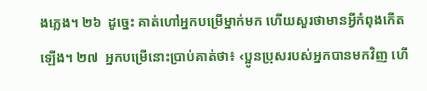ងភ្លេង។ ២៦  ដូច្នេះ គាត់ហៅអ្នកបម្រើម្នាក់មក ហើយសួរថាមានអ្វីកំពុងកើតឡើង។ ២៧  អ្នកបម្រើនោះប្រាប់គាត់ថា៖ ‹ប្អូនប្រុសរបស់អ្នកបានមកវិញ ហើ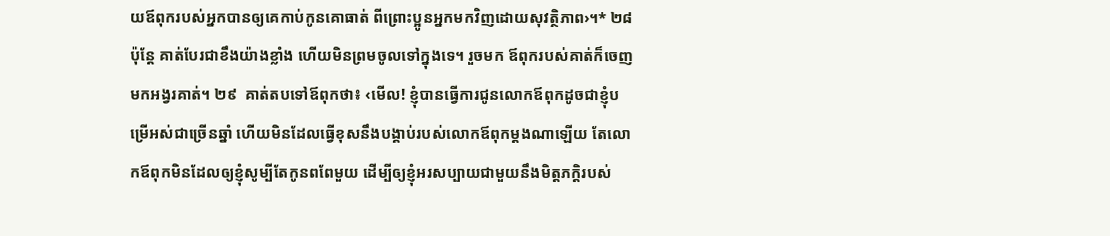យឪពុករបស់អ្នកបានឲ្យគេកាប់កូនគោធាត់ ពីព្រោះប្អូនអ្នកមកវិញដោយសុវត្ថិភាព›។* ២៨  ប៉ុន្តែ គាត់បែរជាខឹងយ៉ាងខ្លាំង ហើយមិនព្រមចូលទៅក្នុងទេ។ រួចមក ឪពុករបស់គាត់ក៏ចេញមកអង្វរគាត់។ ២៩  គាត់តបទៅឪពុកថា៖ ‹មើល! ខ្ញុំបានធ្វើការជូនលោកឪពុកដូចជាខ្ញុំបម្រើអស់ជាច្រើនឆ្នាំ ហើយមិនដែលធ្វើខុសនឹងបង្គាប់របស់លោកឪពុកម្ដងណាឡើយ តែលោកឪពុកមិនដែលឲ្យខ្ញុំសូម្បីតែកូនពពែមួយ ដើម្បីឲ្យខ្ញុំអរសប្បាយជាមួយនឹងមិត្តភក្ដិរបស់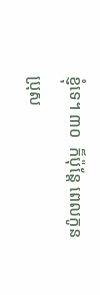ខ្ញុំទេ។ ៣០  ក៏ប៉ុន្តែ ពេលកូនប្រុស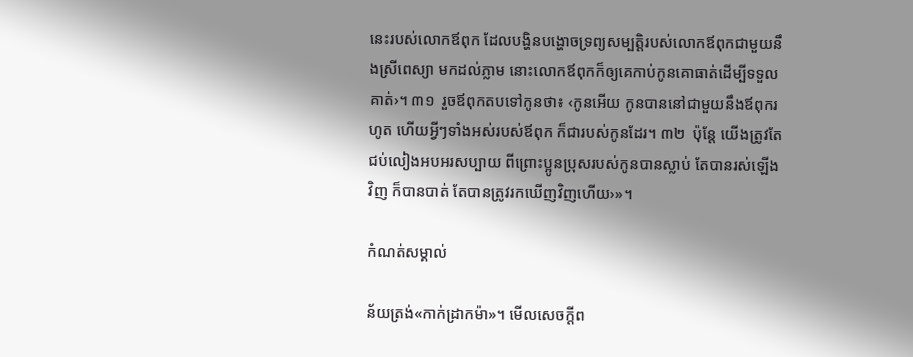នេះរបស់លោកឪពុក ដែលបង្ហិនបង្ហោចទ្រព្យសម្បត្តិរបស់លោកឪពុកជាមួយនឹងស្រីពេស្យា មកដល់ភ្លាម នោះលោកឪពុកក៏ឲ្យគេកាប់កូនគោធាត់ដើម្បីទទួលគាត់›។ ៣១  រួចឪពុកតបទៅកូនថា៖ ‹កូនអើយ កូនបាននៅជាមួយនឹងឪពុករហូត ហើយអ្វីៗទាំងអស់របស់ឪពុក ក៏ជារបស់កូនដែរ។ ៣២  ប៉ុន្តែ យើងត្រូវតែជប់លៀងអបអរសប្បាយ ពីព្រោះប្អូនប្រុសរបស់កូនបានស្លាប់ តែបានរស់ឡើងវិញ ក៏បានបាត់ តែបានត្រូវរកឃើញវិញហើយ›»។

កំណត់សម្គាល់

ន័យត្រង់«កាក់ដ្រាកម៉ា»។ មើលសេចក្ដីព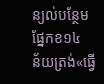ន្យល់បន្ថែម ផ្នែកខ១៤
ន័យត្រង់«ធ្វើ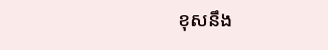ខុសនឹង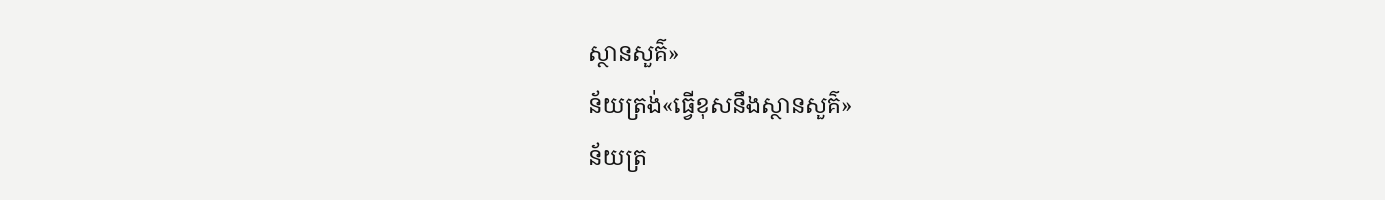ស្ថានសួគ៌»
ន័យត្រង់«ធ្វើខុសនឹងស្ថានសួគ៌»
ន័យត្រ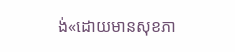ង់«ដោយមានសុខភា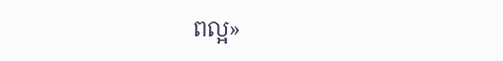ពល្អ»